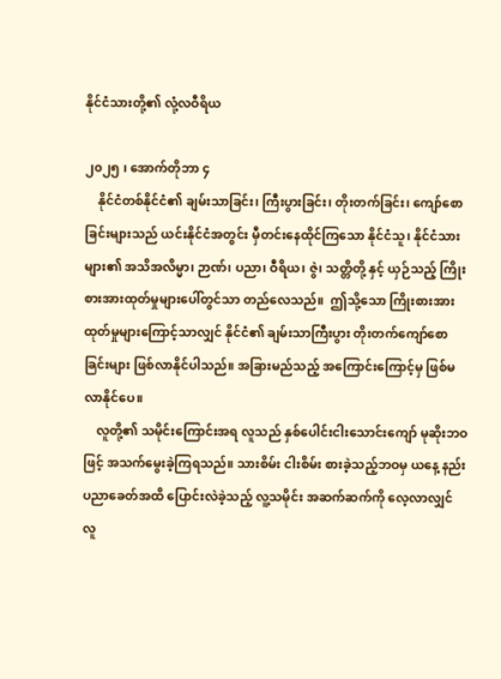နိုင်ငံသားတို့၏ လုံ့လဝီရိယ

၂၀၂၅ ၊ အောက်တိုဘာ ၄
    နိုင်ငံတစ်နိုင်ငံ၏ ချမ်းသာခြင်း၊ ကြီးပွားခြင်း၊ တိုးတက်ခြင်း၊ ကျော်စောခြင်းများသည် ယင်းနိုင်ငံအတွင်း မှီတင်းနေထိုင်ကြသော နိုင်ငံသူ၊ နိုင်ငံသားများ၏ အသိအလိမ္မာ၊ ဉာဏ်၊ ပညာ၊ ဝီရိယ၊ ဇွဲ၊ သတ္တိတို့ နှင့် ယှဉ်သည့် ကြိုးစားအားထုတ်မှုများပေါ်တွင်သာ တည်လေသည်။  ဤသို့သော ကြိုးစားအားထုတ်မှုများကြောင့်သာလျှင် နိုင်ငံ၏ ချမ်းသာကြီးပွား တိုးတက်ကျော်စောခြင်းများ ဖြစ်လာနိုင်ပါသည်။ အခြားမည်သည့် အကြောင်းကြောင့်မှ ဖြစ်မလာနိုင်ပေ။
    လူတို့၏ သမိုင်းကြောင်းအရ လူသည် နှစ်ပေါင်းငါးသောင်းကျော် မုဆိုးဘဝဖြင့် အသက်မွေးခဲ့ကြရသည်။ သားစိမ်း ငါးစိမ်း စားခဲ့သည့်ဘဝမှ ယနေ့ နည်းပညာခေတ်အထိ ပြောင်းလဲခဲ့သည့် လူ့သမိုင်း အဆက်ဆက်ကို လေ့လာလျှင် လူ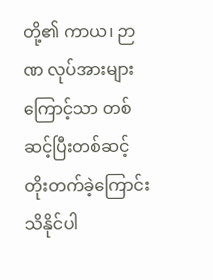တို့၏ ကာယ၊ ဉာဏ လုပ်အားများကြောင့်သာ တစ်ဆင့်ပြီးတစ်ဆင့် တိုးတက်ခဲ့ကြောင်း သိနိုင်ပါ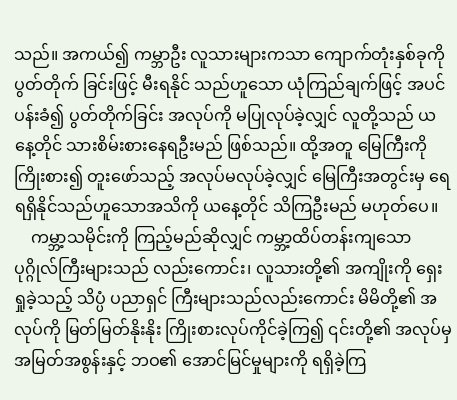သည်။ အကယ်၍ ကမ္ဘာဦး လူသားများကသာ ကျောက်တုံးနှစ်ခုကို ပွတ်တိုက် ခြင်းဖြင့် မီးရနိုင် သည်ဟူသော ယုံကြည်ချက်ဖြင့် အပင်ပန်းခံ၍ ပွတ်တိုက်ခြင်း အလုပ်ကို မပြုလုပ်ခဲ့လျှင် လူတို့သည် ယနေ့တိုင် သားစိမ်းစားနေရဦးမည် ဖြစ်သည်။ ထို့အတူ မြေကြီးကို ကြိုးစား၍ တူးဖော်သည့် အလုပ်မလုပ်ခဲ့လျှင် မြေကြီးအတွင်းမှ ရေရရှိနိုင်သည်ဟူသောအသိကို ယနေ့တိုင် သိကြဦးမည် မဟုတ်ပေ။
    ကမ္ဘာ့သမိုင်းကို ကြည့်မည်ဆိုလျှင် ကမ္ဘာ့ထိပ်တန်းကျသော ပုဂ္ဂိုလ်ကြီးများသည် လည်းကောင်း၊ လူသားတို့၏ အကျိုးကို ရှေးရှုခဲ့သည့် သိပ္ပံ ပညာရှင် ကြီးများသည်လည်းကောင်း မိမိတို့၏ အလုပ်ကို မြတ်မြတ်နိုးနိုး ကြိုးစားလုပ်ကိုင်ခဲ့ကြ၍ ၎င်းတို့၏ အလုပ်မှ အမြတ်အစွန်းနှင့် ဘဝ၏ အောင်မြင်မှုများကို ရရှိခဲ့ကြ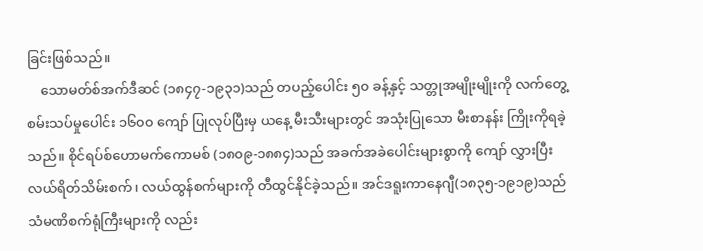ခြင်းဖြစ်သည်။
    သောမတ်စ်အက်ဒီဆင် (၁၈၄၇-၁၉၃၁)သည် တပည့်ပေါင်း ၅၀ ခန့်နှင့် သတ္တုအမျိုးမျိုးကို လက်တွေ့စမ်းသပ်မှုပေါင်း ၁၆၀၀ ကျော် ပြုလုပ်ပြီးမှ ယနေ့ မီးသီးများတွင် အသုံးပြုသော မီးစာနန်း ကြိုးကိုရခဲ့သည်။ စိုင်ရပ်စ်ဟောမက်ကောမစ် (၁၈၀၉-၁၈၈၄)သည် အခက်အခဲပေါင်းများစွာကို ကျော် လွှားပြီး လယ်ရိတ်သိမ်းစက်၊ လယ်ထွန်စက်များကို တီထွင်နိုင်ခဲ့သည်။ အင်ဒရူးကာနေဂျီ(၁၈၃၅-၁၉၁၉)သည် သံမဏိစက်ရုံကြီးများကို လည်း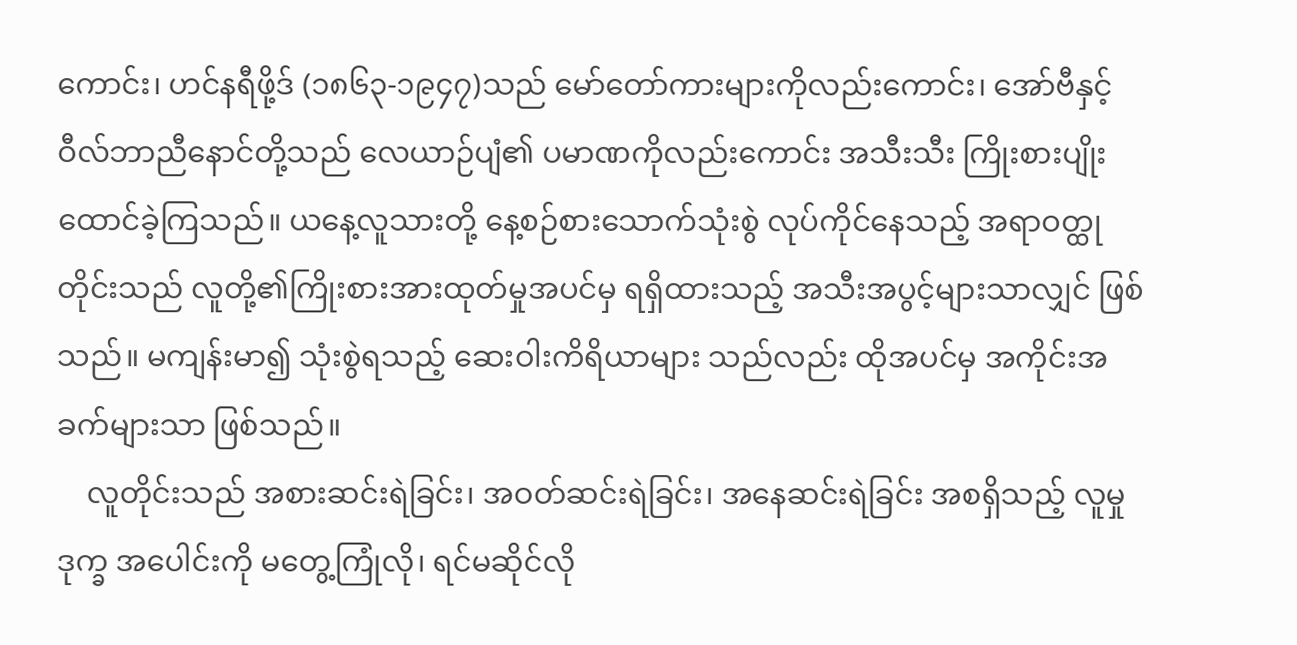ကောင်း၊ ဟင်နရီဖို့ဒ် (၁၈၆၃-၁၉၄၇)သည် မော်တော်ကားများကိုလည်းကောင်း၊ အော်ဗီနှင့်ဝီလ်ဘာညီနောင်တို့သည် လေယာဉ်ပျံ၏ ပမာဏကိုလည်းကောင်း အသီးသီး ကြိုးစားပျိုးထောင်ခဲ့ကြသည်။ ယနေ့လူသားတို့ နေ့စဉ်စားသောက်သုံးစွဲ လုပ်ကိုင်နေသည့် အရာဝတ္ထုတိုင်းသည် လူတို့၏ကြိုးစားအားထုတ်မှုအပင်မှ ရရှိထားသည့် အသီးအပွင့်များသာလျှင် ဖြစ်သည်။ မကျန်းမာ၍ သုံးစွဲရသည့် ဆေးဝါးကိရိယာများ သည်လည်း ထိုအပင်မှ အကိုင်းအခက်များသာ ဖြစ်သည်။
    လူတိုင်းသည် အစားဆင်းရဲခြင်း၊ အဝတ်ဆင်းရဲခြင်း၊ အနေဆင်းရဲခြင်း အစရှိသည့် လူမှုဒုက္ခ အပေါင်းကို မတွေ့ကြုံလို၊ ရင်မဆိုင်လို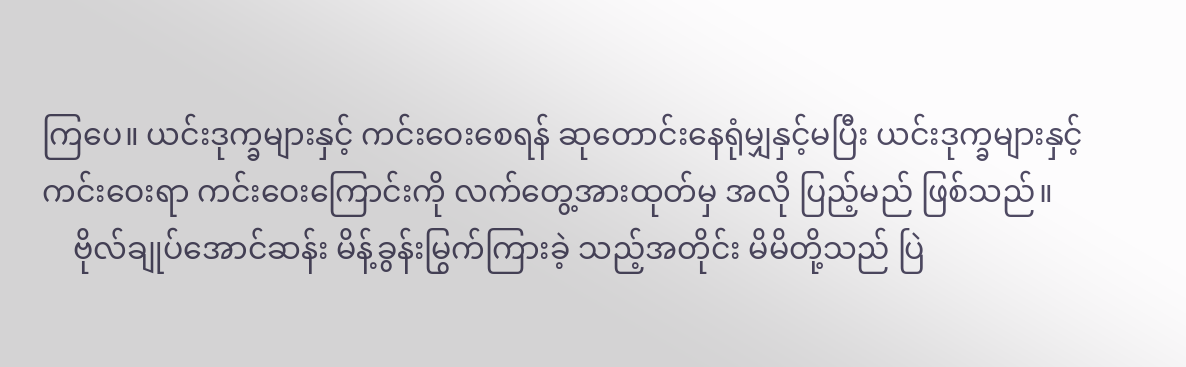ကြပေ။ ယင်းဒုက္ခများနှင့် ကင်းဝေးစေရန် ဆုတောင်းနေရုံမျှနှင့်မပြီး ယင်းဒုက္ခများနှင့် ကင်းဝေးရာ ကင်းဝေးကြောင်းကို လက်တွေ့အားထုတ်မှ အလို ပြည့်မည် ဖြစ်သည်။
    ဗိုလ်ချုပ်အောင်ဆန်း မိန့်ခွန်းမြွက်ကြားခဲ့ သည့်အတိုင်း မိမိတို့သည် ပြဲ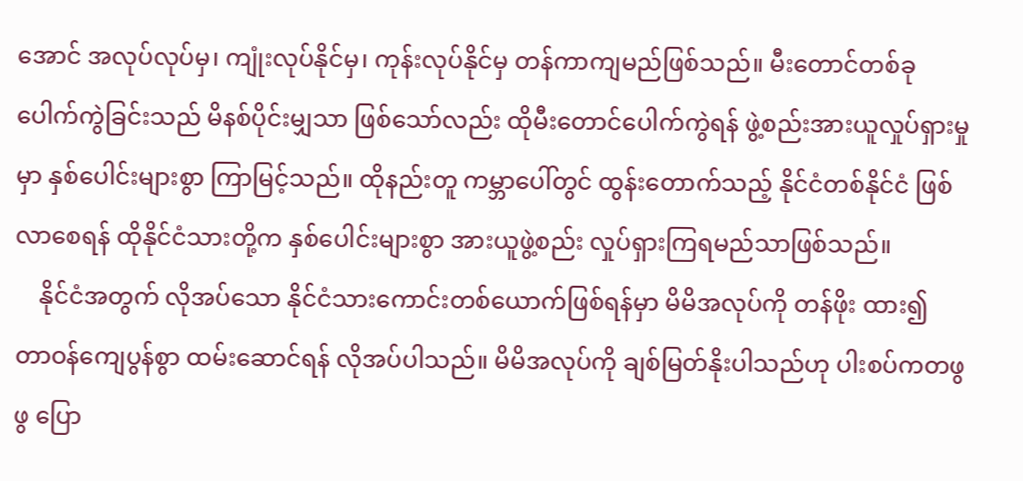အောင် အလုပ်လုပ်မှ၊ ကျုံးလုပ်နိုင်မှ၊ ကုန်းလုပ်နိုင်မှ တန်ကာကျမည်ဖြစ်သည်။ မီးတောင်တစ်ခု ပေါက်ကွဲခြင်းသည် မိနစ်ပိုင်းမျှသာ ဖြစ်သော်လည်း ထိုမီးတောင်ပေါက်ကွဲရန် ဖွဲ့စည်းအားယူလှုပ်ရှားမှုမှာ နှစ်ပေါင်းများစွာ ကြာမြင့်သည်။ ထိုနည်းတူ ကမ္ဘာပေါ်တွင် ထွန်းတောက်သည့် နိုင်ငံတစ်နိုင်ငံ ဖြစ်လာစေရန် ထိုနိုင်ငံသားတို့က နှစ်ပေါင်းများစွာ အားယူဖွဲ့စည်း လှုပ်ရှားကြရမည်သာဖြစ်သည်။
    နိုင်ငံအတွက် လိုအပ်သော နိုင်ငံသားကောင်းတစ်ယောက်ဖြစ်ရန်မှာ မိမိအလုပ်ကို တန်ဖိုး ထား၍ တာဝန်ကျေပွန်စွာ ထမ်းဆောင်ရန် လိုအပ်ပါသည်။ မိမိအလုပ်ကို ချစ်မြတ်နိုးပါသည်ဟု ပါးစပ်ကတဖွဖွ ပြော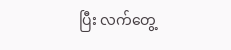ပြီး လက်တွေ့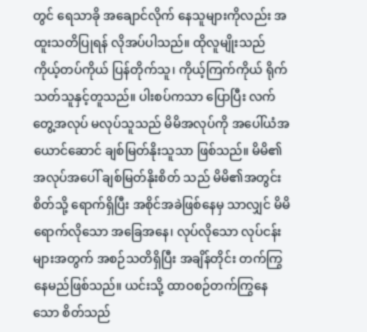တွင် ရေသာခို အချောင်လိုက် နေသူများကိုလည်း အထူးသတိပြုရန် လိုအပ်ပါသည်။ ထိုလူမျိုးသည် ကိုယ့်တပ်ကိုယ် ပြန်တိုက်သူ၊ ကိုယ့်ကြက်ကိုယ် ရိုက်သတ်သူနှင့်တူသည်။ ပါးစပ်ကသာ ပြောပြီး လက်တွေ့အလုပ် မလုပ်သူသည် မိမိအလုပ်ကို အပေါ်ယံအယောင်ဆောင် ချစ်မြတ်နိုးသူသာ ဖြစ်သည်။ မိမိ၏ အလုပ်အပေါ် ချစ်မြတ်နိုးစိတ် သည် မိမိ၏အတွင်းစိတ်သို့ ရောက်ရှိပြီး အစိုင်အခဲဖြစ်နေမှ သာလျှင် မိမိရောက်လိုသော အခြေအနေ၊ လုပ်လိုသော လုပ်ငန်းများအတွက် အစဉ်သတိရှိပြီး အချိန်တိုင်း တက်ကြွနေမည်ဖြစ်သည်။ ယင်းသို့ ထာဝစဉ်တက်ကြွနေသော စိတ်သည်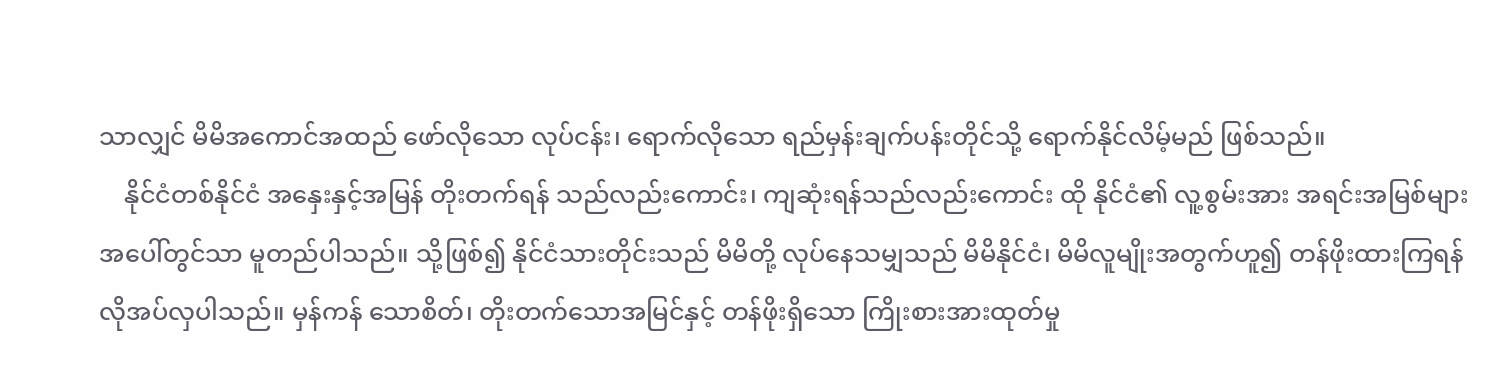သာလျှင် မိမိအကောင်အထည် ဖော်လိုသော လုပ်ငန်း၊ ရောက်လိုသော ရည်မှန်းချက်ပန်းတိုင်သို့ ရောက်နိုင်လိမ့်မည် ဖြစ်သည်။
    နိုင်ငံတစ်နိုင်ငံ အနှေးနှင့်အမြန် တိုးတက်ရန် သည်လည်းကောင်း၊ ကျဆုံးရန်သည်လည်းကောင်း ထို နိုင်ငံ၏ လူ့စွမ်းအား အရင်းအမြစ်များအပေါ်တွင်သာ မူတည်ပါသည်။ သို့ဖြစ်၍ နိုင်ငံသားတိုင်းသည် မိမိတို့ လုပ်နေသမျှသည် မိမိနိုင်ငံ၊ မိမိလူမျိုးအတွက်ဟူ၍ တန်ဖိုးထားကြရန် လိုအပ်လှပါသည်။ မှန်ကန် သောစိတ်၊ တိုးတက်သောအမြင်နှင့် တန်ဖိုးရှိသော ကြိုးစားအားထုတ်မှု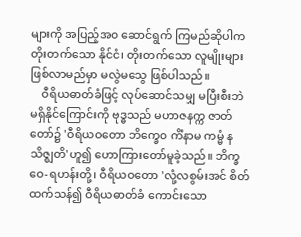များကို အပြည့်အ၀ ဆောင်ရွက် ကြမည်ဆိုပါက တိုးတက်သော နိုင်ငံ၊ တိုးတက်သော လူမျိုးများ ဖြစ်လာမည်မှာ မလွဲမသွေ ဖြစ်ပါသည်။
    ဝီရိယဓာတ်ခံဖြင့် လုပ်ဆောင်သမျှ မပြီးစီးဘဲ မရှိနိုင်ကြောင်းကို ဗုဒ္ဓသည် မဟာဇနက္က ဇာတ်တော်၌ 'ဝီရိယဝတော ဘိက္ခေ၀ ကိံနာမ ကမ္မံ နသိဇ္ဈတိ'ဟူ၍ ဟောကြားတော်မူခဲ့သည်။ ဘိက္ခဝေ-ရဟန်းတို့၊ ဝီရိယဝတော 'လုံ့လစွမ်းအင် စိတ်ထက်သန်၍ ဝီရိယဓာတ်ခံ ကောင်းသော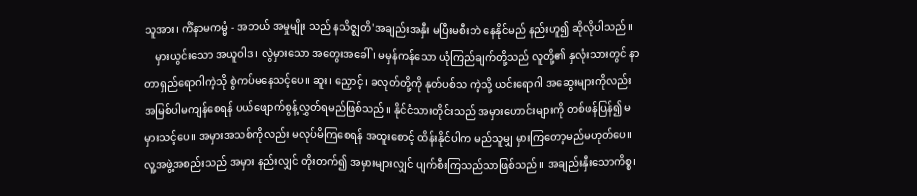သူအား၊ ကိံနာမကမ္မံ - အဘယ် အမှုမျိုး သည် နသိဇ္ဈတိ'အချည်းအနှီး မပြီးမစီးဘဲ နေနိုင်မည် နည်းဟူ၍ ဆိုလိုပါသည်။
    မှားယွင်းသော အယူဝါဒ၊ လွဲမှားသော အတွေးအခေါ်၊ မမှန်ကန်သော ယုံကြည်ချက်တို့သည် လူတို့၏ နှလုံးသားတွင် နာတာရှည်ရောဂါကဲ့သို စွဲကပ်မနေသင့်ပေ။ ဆူး၊ ညှောင့်၊ ခလုတ်တို့ကို နုတ်ပစ်သ ကဲ့သို့ ယင်းရောဂါ အဆွေးများကိုလည်း အမြစ်ပါမကျန်စေရန် ပယ်ဖျောက်စွန့်လွှတ်ရမည်ဖြစ်သည်။ နိုင်ငံသားတိုင်းသည် အမှားဟောင်းများကို တစ်ဖန်ပြန်၍ မမှားသင့်ပေ။ အမှားအသစ်ကိုလည်း မလုပ်မိကြစေရန် အထူးစောင့် ထိန်းနိုင်ပါက မည်သူမျှ မှားကြတော့မည်မဟုတ်ပေ။ လူ့အဖွဲ့အစည်းသည် အမှား နည်းလျှင် တိုးတက်၍ အမှားများလျှင် ပျက်စီးကြသည်သာဖြစ်သည်။ အချည်းနှီးသောကိစ္စ၊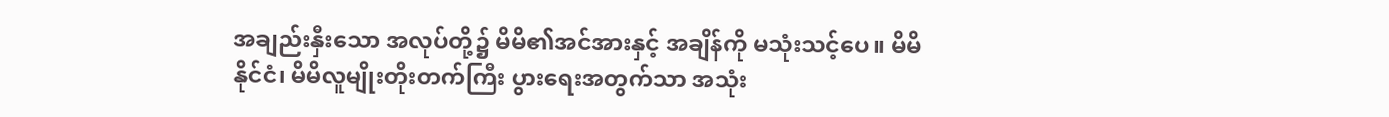အချည်းနှီးသော အလုပ်တို့၌ မိမိ၏အင်အားနှင့် အချိန်ကို မသုံးသင့်ပေ။ မိမိနိုင်ငံ၊ မိမိလူမျိုးတိုးတက်ကြီး ပွားရေးအတွက်သာ အသုံး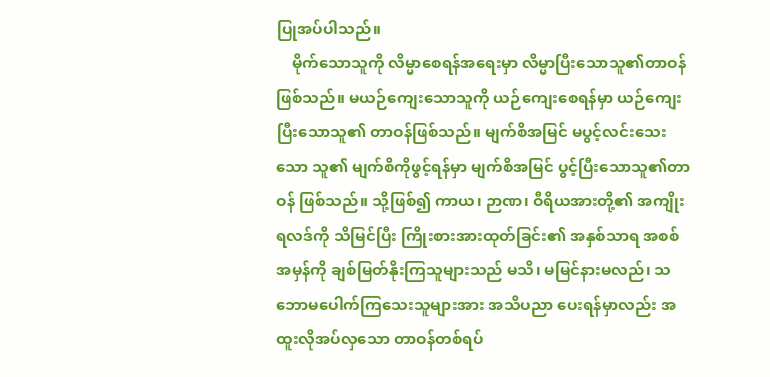ပြုအပ်ပါသည်။
    မိုက်သောသူကို လိမ္မာစေရန်အရေးမှာ လိမ္မာပြီးသောသူ၏တာဝန် ဖြစ်သည်။ မယဉ်ကျေးသောသူကို ယဉ်ကျေးစေရန်မှာ ယဉ်ကျေးပြီးသောသူ၏ တာဝန်ဖြစ်သည်။ မျက်စိအမြင် မပွင့်လင်းသေးသော သူ၏ မျက်စိကိုဖွင့်ရန်မှာ မျက်စိအမြင် ပွင့်ပြီးသောသူ၏တာဝန် ဖြစ်သည်။ သို့ဖြစ်၍ ကာယ၊ ဉာဏ၊ ဝီရိယအားတို့၏ အကျိုးရလဒ်ကို သိမြင်ပြီး ကြိုးစားအားထုတ်ခြင်း၏ အနှစ်သာရ အစစ်အမှန်ကို ချစ်မြတ်နိုးကြသူများသည် မသိ၊ မမြင်နားမလည်၊ သဘောမပေါက်ကြသေးသူများအား အသိပညာ ပေးရန်မှာလည်း အထူးလိုအပ်လှသော တာဝန်တစ်ရပ်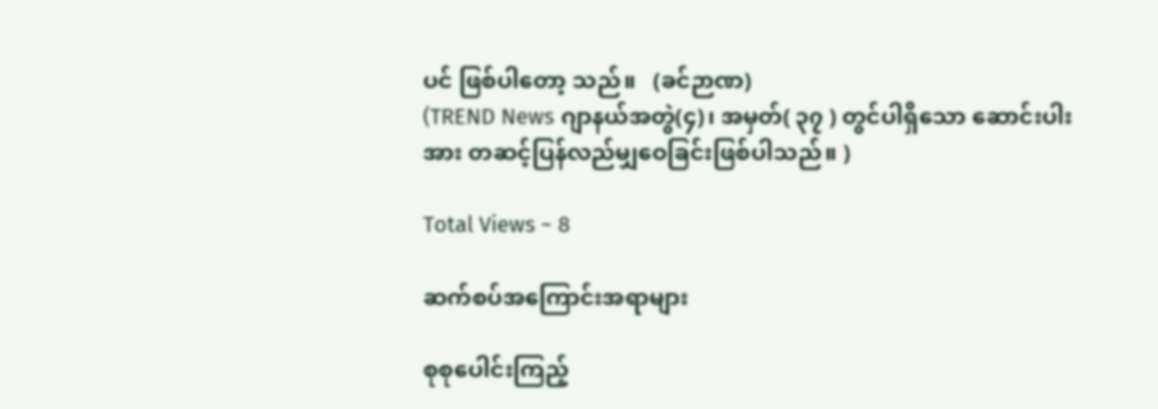ပင် ဖြစ်ပါတော့ သည်။   (ခင်ဉာဏ)
(TREND News ဂျာနယ်အတွဲ(၄)၊ အမှတ်( ၃၇ ) တွင်ပါရှိသော ဆောင်းပါးအား တဆင့်ပြန်လည်မျှဝေခြင်းဖြစ်ပါသည်။ )

Total Views ~ 8

ဆက်စပ်အကြောင်းအရာများ

စုစုပေါင်းကြည့်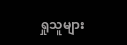ရှုသူများ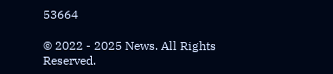53664

© 2022 - 2025 News. All Rights Reserved.